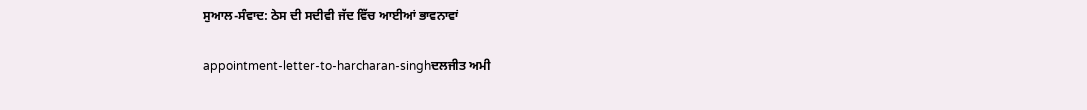ਸੁਆਲ-ਸੰਵਾਦ: ਠੇਸ ਦੀ ਸਦੀਵੀ ਜੱਦ ਵਿੱਚ ਆਈਆਂ ਭਾਵਨਾਵਾਂ

appointment-letter-to-harcharan-singhਦਲਜੀਤ ਅਮੀ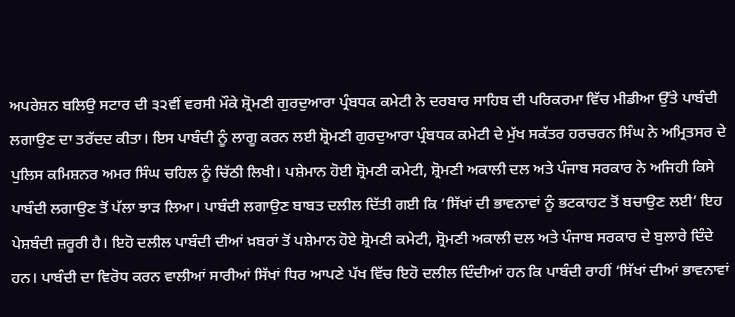ਅਪਰੇਸ਼ਨ ਬਲਿਉ ਸਟਾਰ ਦੀ ੩੨ਵੀਂ ਵਰਸੀ ਮੌਕੇ ਸ਼੍ਰੋਮਣੀ ਗੁਰਦੁਆਰਾ ਪ੍ਰੰਬਧਕ ਕਮੇਟੀ ਨੇ ਦਰਬਾਰ ਸਾਹਿਬ ਦੀ ਪਰਿਕਰਮਾ ਵਿੱਚ ਮੀਡੀਆ ਉੱਤੇ ਪਾਬੰਦੀ ਲਗਾਉਣ ਦਾ ਤਰੱਦਦ ਕੀਤਾ। ਇਸ ਪਾਬੰਦੀ ਨੂੰ ਲਾਗੂ ਕਰਨ ਲਈ ਸ਼੍ਰੋਮਣੀ ਗੁਰਦੁਆਰਾ ਪ੍ਰੰਬਧਕ ਕਮੇਟੀ ਦੇ ਮੁੱਖ ਸਕੱਤਰ ਹਰਚਰਨ ਸਿੰਘ ਨੇ ਅਮ੍ਰਿਤਸਰ ਦੇ ਪੁਲਿਸ ਕਮਿਸ਼ਨਰ ਅਮਰ ਸਿੰਘ ਚਹਿਲ ਨੂੰ ਚਿੱਠੀ ਲਿਖੀ। ਪਸ਼ੇਮਾਨ ਹੋਈ ਸ਼੍ਰੋਮਣੀ ਕਮੇਟੀ, ਸ਼੍ਰੋਮਣੀ ਅਕਾਲੀ ਦਲ ਅਤੇ ਪੰਜਾਬ ਸਰਕਾਰ ਨੇ ਅਜਿਹੀ ਕਿਸੇ ਪਾਬੰਦੀ ਲਗਾਉਣ ਤੋਂ ਪੱਲਾ ਝਾੜ ਲਿਆ। ਪਾਬੰਦੀ ਲਗਾਉਣ ਬਾਬਤ ਦਲੀਲ ਦਿੱਤੀ ਗਈ ਕਿ ‘ਸਿੱਖਾਂ ਦੀ ਭਾਵਨਾਵਾਂ ਨੂੰ ਭਟਕਾਹਟ ਤੋਂ ਬਚਾਉਣ ਲਈ’ ਇਹ ਪੇਸ਼ਬੰਦੀ ਜ਼ਰੂਰੀ ਹੈ। ਇਹੋ ਦਲੀਲ ਪਾਬੰਦੀ ਦੀਆਂ ਖ਼ਬਰਾਂ ਤੋਂ ਪਸ਼ੇਮਾਨ ਹੋਏ ਸ਼੍ਰੋਮਣੀ ਕਮੇਟੀ, ਸ਼੍ਰੋਮਣੀ ਅਕਾਲੀ ਦਲ ਅਤੇ ਪੰਜਾਬ ਸਰਕਾਰ ਦੇ ਬੁਲਾਰੇ ਦਿੰਦੇ ਹਨ। ਪਾਬੰਦੀ ਦਾ ਵਿਰੋਧ ਕਰਨ ਵਾਲੀਆਂ ਸਾਰੀਆਂ ਸਿੱਖਾਂ ਧਿਰ ਆਪਣੇ ਪੱਖ ਵਿੱਚ ਇਹੋ ਦਲੀਲ ਦਿੰਦੀਆਂ ਹਨ ਕਿ ਪਾਬੰਦੀ ਰਾਹੀਂ ‘ਸਿੱਖਾਂ ਦੀਆਂ ਭਾਵਨਾਵਾਂ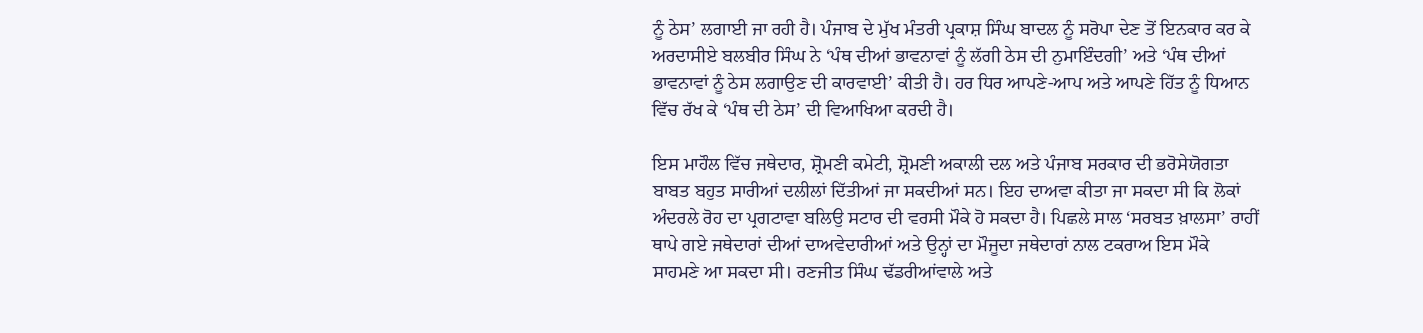ਨੂੰ ਠੇਸ’ ਲਗਾਈ ਜਾ ਰਹੀ ਹੈ। ਪੰਜਾਬ ਦੇ ਮੁੱਖ ਮੰਤਰੀ ਪ੍ਰਕਾਸ਼ ਸਿੰਘ ਬਾਦਲ ਨੂੰ ਸਰੋਪਾ ਦੇਣ ਤੋਂ ਇਨਕਾਰ ਕਰ ਕੇ ਅਰਦਾਸੀਏ ਬਲਬੀਰ ਸਿੰਘ ਨੇ ‘ਪੰਥ ਦੀਆਂ ਭਾਵਨਾਵਾਂ ਨੂੰ ਲੱਗੀ ਠੇਸ ਦੀ ਨੁਮਾਇੰਦਗੀ’ ਅਤੇ ‘ਪੰਥ ਦੀਆਂ ਭਾਵਨਾਵਾਂ ਨੂੰ ਠੇਸ ਲਗਾਉਣ ਦੀ ਕਾਰਵਾਈ’ ਕੀਤੀ ਹੈ। ਹਰ ਧਿਰ ਆਪਣੇ-ਆਪ ਅਤੇ ਆਪਣੇ ਹਿੱਤ ਨੂੰ ਧਿਆਨ ਵਿੱਚ ਰੱਖ ਕੇ ‘ਪੰਥ ਦੀ ਠੇਸ’ ਦੀ ਵਿਆਖਿਆ ਕਰਦੀ ਹੈ।

ਇਸ ਮਾਹੌਲ ਵਿੱਚ ਜਥੇਦਾਰ, ਸ਼੍ਰੋਮਣੀ ਕਮੇਟੀ, ਸ਼੍ਰੋਮਣੀ ਅਕਾਲੀ ਦਲ ਅਤੇ ਪੰਜਾਬ ਸਰਕਾਰ ਦੀ ਭਰੋਸੇਯੋਗਤਾ ਬਾਬਤ ਬਹੁਤ ਸਾਰੀਆਂ ਦਲੀਲਾਂ ਦਿੱਤੀਆਂ ਜਾ ਸਕਦੀਆਂ ਸਨ। ਇਹ ਦਾਅਵਾ ਕੀਤਾ ਜਾ ਸਕਦਾ ਸੀ ਕਿ ਲੋਕਾਂ ਅੰਦਰਲੇ ਰੋਹ ਦਾ ਪ੍ਰਗਟਾਵਾ ਬਲਿਉ ਸਟਾਰ ਦੀ ਵਰਸੀ ਮੌਕੇ ਹੋ ਸਕਦਾ ਹੈ। ਪਿਛਲੇ ਸਾਲ ‘ਸਰਬਤ ਖ਼ਾਲਸਾ’ ਰਾਹੀਂ ਥਾਪੇ ਗਏ ਜਥੇਦਾਰਾਂ ਦੀਆਂ ਦਾਅਵੇਦਾਰੀਆਂ ਅਤੇ ਉਨ੍ਹਾਂ ਦਾ ਮੌਜੂਦਾ ਜਥੇਦਾਰਾਂ ਨਾਲ ਟਕਰਾਅ ਇਸ ਮੌਕੇ ਸਾਹਮਣੇ ਆ ਸਕਦਾ ਸੀ। ਰਣਜੀਤ ਸਿੰਘ ਢੱਡਰੀਆਂਵਾਲੇ ਅਤੇ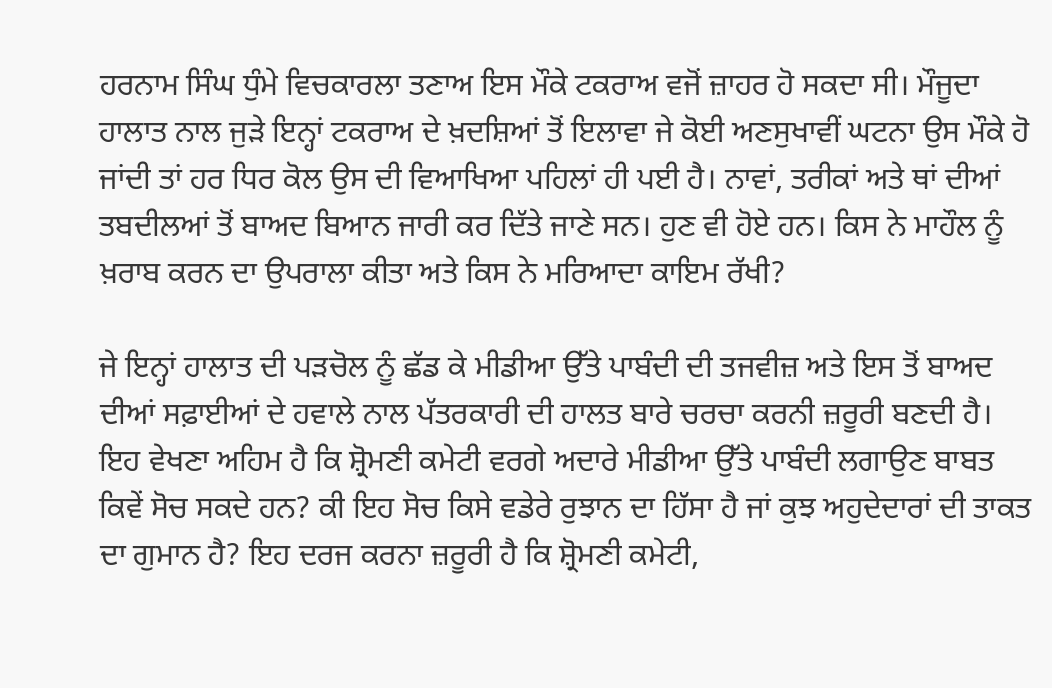ਹਰਨਾਮ ਸਿੰਘ ਧੁੰਮੇ ਵਿਚਕਾਰਲਾ ਤਣਾਅ ਇਸ ਮੌਕੇ ਟਕਰਾਅ ਵਜੋਂ ਜ਼ਾਹਰ ਹੋ ਸਕਦਾ ਸੀ। ਮੌਜੂਦਾ ਹਾਲਾਤ ਨਾਲ ਜੁੜੇ ਇਨ੍ਹਾਂ ਟਕਰਾਅ ਦੇ ਖ਼ਦਸ਼ਿਆਂ ਤੋਂ ਇਲਾਵਾ ਜੇ ਕੋਈ ਅਣਸੁਖਾਵੀਂ ਘਟਨਾ ਉਸ ਮੌਕੇ ਹੋ ਜਾਂਦੀ ਤਾਂ ਹਰ ਧਿਰ ਕੋਲ ਉਸ ਦੀ ਵਿਆਖਿਆ ਪਹਿਲਾਂ ਹੀ ਪਈ ਹੈ। ਨਾਵਾਂ, ਤਰੀਕਾਂ ਅਤੇ ਥਾਂ ਦੀਆਂ ਤਬਦੀਲਆਂ ਤੋਂ ਬਾਅਦ ਬਿਆਨ ਜਾਰੀ ਕਰ ਦਿੱਤੇ ਜਾਣੇ ਸਨ। ਹੁਣ ਵੀ ਹੋਏ ਹਨ। ਕਿਸ ਨੇ ਮਾਹੌਲ ਨੂੰ ਖ਼ਰਾਬ ਕਰਨ ਦਾ ਉਪਰਾਲਾ ਕੀਤਾ ਅਤੇ ਕਿਸ ਨੇ ਮਰਿਆਦਾ ਕਾਇਮ ਰੱਖੀ?

ਜੇ ਇਨ੍ਹਾਂ ਹਾਲਾਤ ਦੀ ਪੜਚੋਲ ਨੂੰ ਛੱਡ ਕੇ ਮੀਡੀਆ ਉੱਤੇ ਪਾਬੰਦੀ ਦੀ ਤਜਵੀਜ਼ ਅਤੇ ਇਸ ਤੋਂ ਬਾਅਦ ਦੀਆਂ ਸਫ਼ਾਈਆਂ ਦੇ ਹਵਾਲੇ ਨਾਲ ਪੱਤਰਕਾਰੀ ਦੀ ਹਾਲਤ ਬਾਰੇ ਚਰਚਾ ਕਰਨੀ ਜ਼ਰੂਰੀ ਬਣਦੀ ਹੈ। ਇਹ ਵੇਖਣਾ ਅਹਿਮ ਹੈ ਕਿ ਸ਼੍ਰੋਮਣੀ ਕਮੇਟੀ ਵਰਗੇ ਅਦਾਰੇ ਮੀਡੀਆ ਉੱਤੇ ਪਾਬੰਦੀ ਲਗਾਉਣ ਬਾਬਤ ਕਿਵੇਂ ਸੋਚ ਸਕਦੇ ਹਨ? ਕੀ ਇਹ ਸੋਚ ਕਿਸੇ ਵਡੇਰੇ ਰੁਝਾਨ ਦਾ ਹਿੱਸਾ ਹੈ ਜਾਂ ਕੁਝ ਅਹੁਦੇਦਾਰਾਂ ਦੀ ਤਾਕਤ ਦਾ ਗੁਮਾਨ ਹੈ? ਇਹ ਦਰਜ ਕਰਨਾ ਜ਼ਰੂਰੀ ਹੈ ਕਿ ਸ਼੍ਰੋਮਣੀ ਕਮੇਟੀ,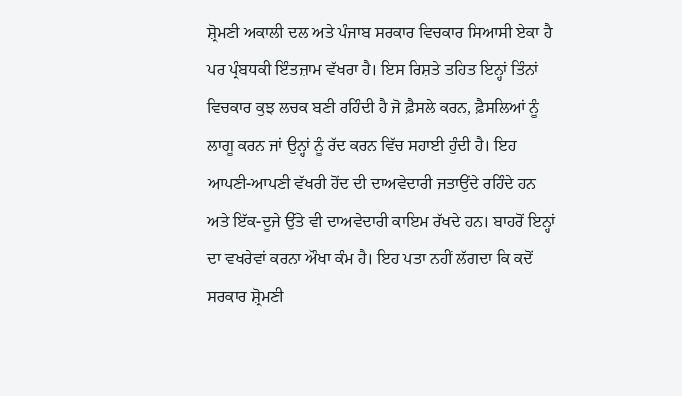ਸ਼੍ਰੋਮਣੀ ਅਕਾਲੀ ਦਲ ਅਤੇ ਪੰਜਾਬ ਸਰਕਾਰ ਵਿਚਕਾਰ ਸਿਆਸੀ ਏਕਾ ਹੈ ਪਰ ਪ੍ਰੰਬਧਕੀ ਇੰਤਜ਼ਾਮ ਵੱਖਰਾ ਹੈ। ਇਸ ਰਿਸ਼ਤੇ ਤਹਿਤ ਇਨ੍ਹਾਂ ਤਿੰਨਾਂ ਵਿਚਕਾਰ ਕੁਝ ਲਚਕ ਬਣੀ ਰਹਿੰਦੀ ਹੈ ਜੋ ਫ਼ੈਸਲੇ ਕਰਨ, ਫ਼ੈਸਲਿਆਂ ਨੂੰ ਲਾਗੂ ਕਰਨ ਜਾਂ ਉਨ੍ਹਾਂ ਨੂੰ ਰੱਦ ਕਰਨ ਵਿੱਚ ਸਹਾਈ ਹੁੰਦੀ ਹੈ। ਇਹ ਆਪਣੀ-ਆਪਣੀ ਵੱਖਰੀ ਹੋਂਦ ਦੀ ਦਾਅਵੇਦਾਰੀ ਜਤਾਉਂਦੇ ਰਹਿੰਦੇ ਹਨ ਅਤੇ ਇੱਕ-ਦੂਜੇ ਉੱਤੇ ਵੀ ਦਾਅਵੇਦਾਰੀ ਕਾਇਮ ਰੱਖਦੇ ਹਨ। ਬਾਹਰੋਂ ਇਨ੍ਹਾਂ ਦਾ ਵਖਰੇਵਾਂ ਕਰਨਾ ਔਖਾ ਕੰਮ ਹੈ। ਇਹ ਪਤਾ ਨਹੀਂ ਲੱਗਦਾ ਕਿ ਕਦੋਂ ਸਰਕਾਰ ਸ਼੍ਰੋਮਣੀ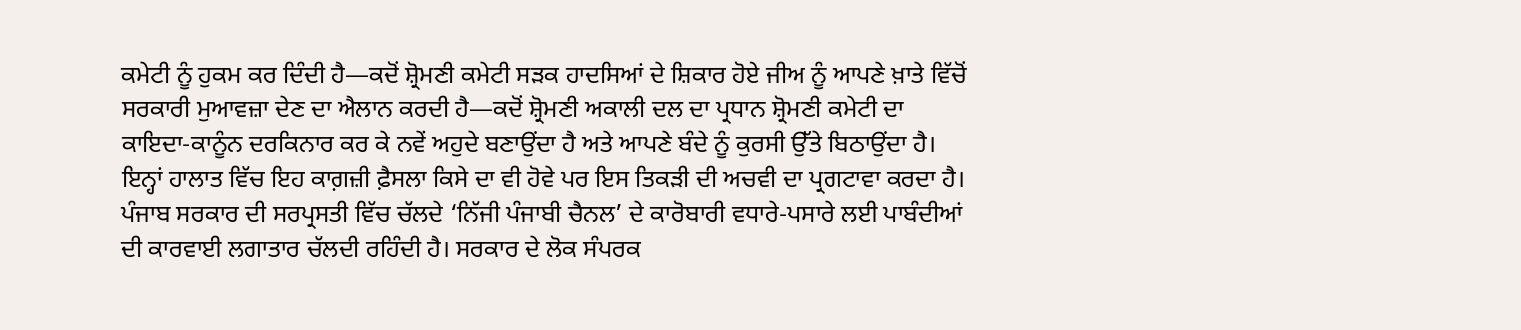ਕਮੇਟੀ ਨੂੰ ਹੁਕਮ ਕਰ ਦਿੰਦੀ ਹੈ—ਕਦੋਂ ਸ਼੍ਰੋਮਣੀ ਕਮੇਟੀ ਸੜਕ ਹਾਦਸਿਆਂ ਦੇ ਸ਼ਿਕਾਰ ਹੋਏ ਜੀਅ ਨੂੰ ਆਪਣੇ ਖ਼ਾਤੇ ਵਿੱਚੋਂ ਸਰਕਾਰੀ ਮੁਆਵਜ਼ਾ ਦੇਣ ਦਾ ਐਲਾਨ ਕਰਦੀ ਹੈ—ਕਦੋਂ ਸ਼੍ਰੋਮਣੀ ਅਕਾਲੀ ਦਲ ਦਾ ਪ੍ਰਧਾਨ ਸ਼੍ਰੋਮਣੀ ਕਮੇਟੀ ਦਾ ਕਾਇਦਾ-ਕਾਨੂੰਨ ਦਰਕਿਨਾਰ ਕਰ ਕੇ ਨਵੇਂ ਅਹੁਦੇ ਬਣਾਉਂਦਾ ਹੈ ਅਤੇ ਆਪਣੇ ਬੰਦੇ ਨੂੰ ਕੁਰਸੀ ਉੱਤੇ ਬਿਠਾਉਂਦਾ ਹੈ। ਇਨ੍ਹਾਂ ਹਾਲਾਤ ਵਿੱਚ ਇਹ ਕਾਗ਼ਜ਼ੀ ਫ਼ੈਸਲਾ ਕਿਸੇ ਦਾ ਵੀ ਹੋਵੇ ਪਰ ਇਸ ਤਿਕੜੀ ਦੀ ਅਚਵੀ ਦਾ ਪ੍ਰਗਟਾਵਾ ਕਰਦਾ ਹੈ।
ਪੰਜਾਬ ਸਰਕਾਰ ਦੀ ਸਰਪ੍ਰਸਤੀ ਵਿੱਚ ਚੱਲਦੇ ‘ਨਿੱਜੀ ਪੰਜਾਬੀ ਚੈਨਲ’ ਦੇ ਕਾਰੋਬਾਰੀ ਵਧਾਰੇ-ਪਸਾਰੇ ਲਈ ਪਾਬੰਦੀਆਂ ਦੀ ਕਾਰਵਾਈ ਲਗਾਤਾਰ ਚੱਲਦੀ ਰਹਿੰਦੀ ਹੈ। ਸਰਕਾਰ ਦੇ ਲੋਕ ਸੰਪਰਕ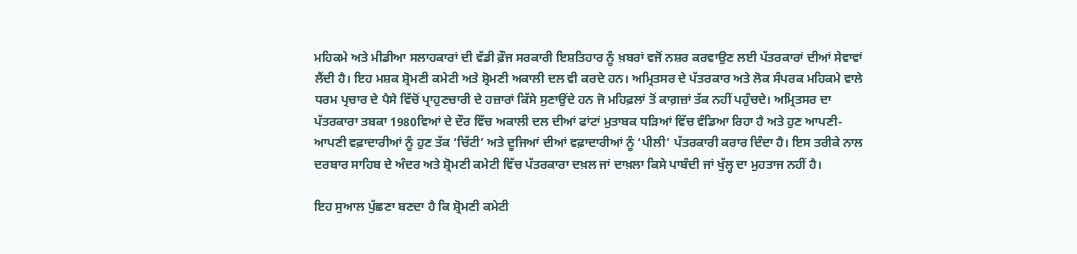ਮਹਿਕਮੇ ਅਤੇ ਮੀਡੀਆ ਸਲਾਹਕਾਰਾਂ ਦੀ ਵੱਡੀ ਫ਼ੌਜ ਸਰਕਾਰੀ ਇਸ਼ਤਿਹਾਰ ਨੂੰ ਖ਼ਬਰਾਂ ਵਜੋਂ ਨਸ਼ਰ ਕਰਵਾਉਣ ਲਈ ਪੱਤਰਕਾਰਾਂ ਦੀਆਂ ਸੇਵਾਵਾਂ ਲੈਂਦੀ ਹੈ। ਇਹ ਮਸ਼ਕ ਸ਼੍ਰੋਮਣੀ ਕਮੇਟੀ ਅਤੇ ਸ਼੍ਰੋਮਣੀ ਅਕਾਲੀ ਦਲ ਵੀ ਕਰਦੇ ਹਨ। ਅਮ੍ਰਿਤਸਰ ਦੇ ਪੱਤਰਕਾਰ ਅਤੇ ਲੋਕ ਸੰਪਰਕ ਮਹਿਕਮੇ ਵਾਲੇ ਧਰਮ ਪ੍ਰਚਾਰ ਦੇ ਪੈਸੇ ਵਿੱਚੋਂ ਪ੍ਰਾਹੁਣਚਾਰੀ ਦੇ ਹਜ਼ਾਰਾਂ ਕਿੱਸੇ ਸੁਣਾਉਂਦੇ ਹਨ ਜੋ ਮਹਿਫ਼ਲਾਂ ਤੋਂ ਕਾਗ਼ਜ਼ਾਂ ਤੱਕ ਨਹੀਂ ਪਹੁੰਚਦੇ। ਅਮ੍ਰਿਤਸਰ ਦਾ ਪੱਤਰਕਾਰਾ ਤਬਕਾ 1980ਵਿਆਂ ਦੇ ਦੌਰ ਵਿੱਚ ਅਕਾਲੀ ਦਲ ਦੀਆਂ ਫਾਂਟਾਂ ਮੁਤਾਬਕ ਧੜਿਆਂ ਵਿੱਚ ਵੰਡਿਆ ਰਿਹਾ ਹੈ ਅਤੇ ਹੁਣ ਆਪਣੀ-ਆਪਣੀ ਵਫ਼ਾਦਾਰੀਆਂ ਨੂੰ ਹੁਣ ਤੱਕ ‘ਚਿੱਟੀ’ ਅਤੇ ਦੂਜਿਆਂ ਦੀਆਂ ਵਫ਼ਾਦਾਰੀਆਂ ਨੂੰ ‘ਪੀਲੀ’ ਪੱਤਰਕਾਰੀ ਕਰਾਰ ਦਿੰਦਾ ਹੈ। ਇਸ ਤਰੀਕੇ ਨਾਲ ਦਰਬਾਰ ਸਾਹਿਬ ਦੇ ਅੰਦਰ ਅਤੇ ਸ਼੍ਰੋਮਣੀ ਕਮੇਟੀ ਵਿੱਚ ਪੱਤਰਕਾਰਾ ਦਖ਼ਲ ਜਾਂ ਦਾਖ਼ਲਾ ਕਿਸੇ ਪਾਬੰਦੀ ਜਾਂ ਖੁੱਲ੍ਹ ਦਾ ਮੁਹਤਾਜ ਨਹੀਂ ਹੈ।

ਇਹ ਸੁਆਲ ਪੁੱਛਣਾ ਬਣਦਾ ਹੈ ਕਿ ਸ਼੍ਰੋਮਣੀ ਕਮੇਟੀ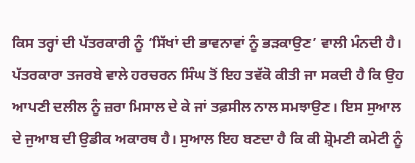ਕਿਸ ਤਰ੍ਹਾਂ ਦੀ ਪੱਤਰਕਾਰੀ ਨੂੰ ‘ਸਿੱਖਾਂ ਦੀ ਭਾਵਨਾਵਾਂ ਨੂੰ ਭੜਕਾਉਣ’ ਵਾਲੀ ਮੰਨਦੀ ਹੈ। ਪੱਤਰਕਾਰਾ ਤਜਰਬੇ ਵਾਲੇ ਹਰਚਰਨ ਸਿੰਘ ਤੋਂ ਇਹ ਤਵੱਕੋ ਕੀਤੀ ਜਾ ਸਕਦੀ ਹੈ ਕਿ ਉਹ ਆਪਣੀ ਦਲੀਲ ਨੂੰ ਜ਼ਰਾ ਮਿਸਾਲ ਦੇ ਕੇ ਜਾਂ ਤਫ਼ਸੀਲ ਨਾਲ ਸਮਝਾਉਣ। ਇਸ ਸੁਆਲ ਦੇ ਜੁਆਬ ਦੀ ਉਡੀਕ ਅਕਾਰਥ ਹੈ। ਸੁਆਲ ਇਹ ਬਣਦਾ ਹੈ ਕਿ ਕੀ ਸ਼੍ਰੋਮਣੀ ਕਮੇਟੀ ਨੂੰ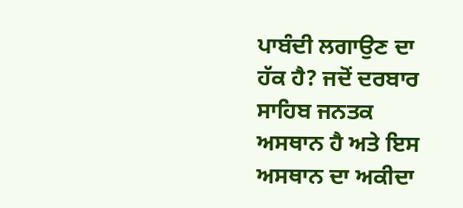ਪਾਬੰਦੀ ਲਗਾਉਣ ਦਾ ਹੱਕ ਹੈ? ਜਦੋਂ ਦਰਬਾਰ ਸਾਹਿਬ ਜਨਤਕ ਅਸਥਾਨ ਹੈ ਅਤੇ ਇਸ ਅਸਥਾਨ ਦਾ ਅਕੀਦਾ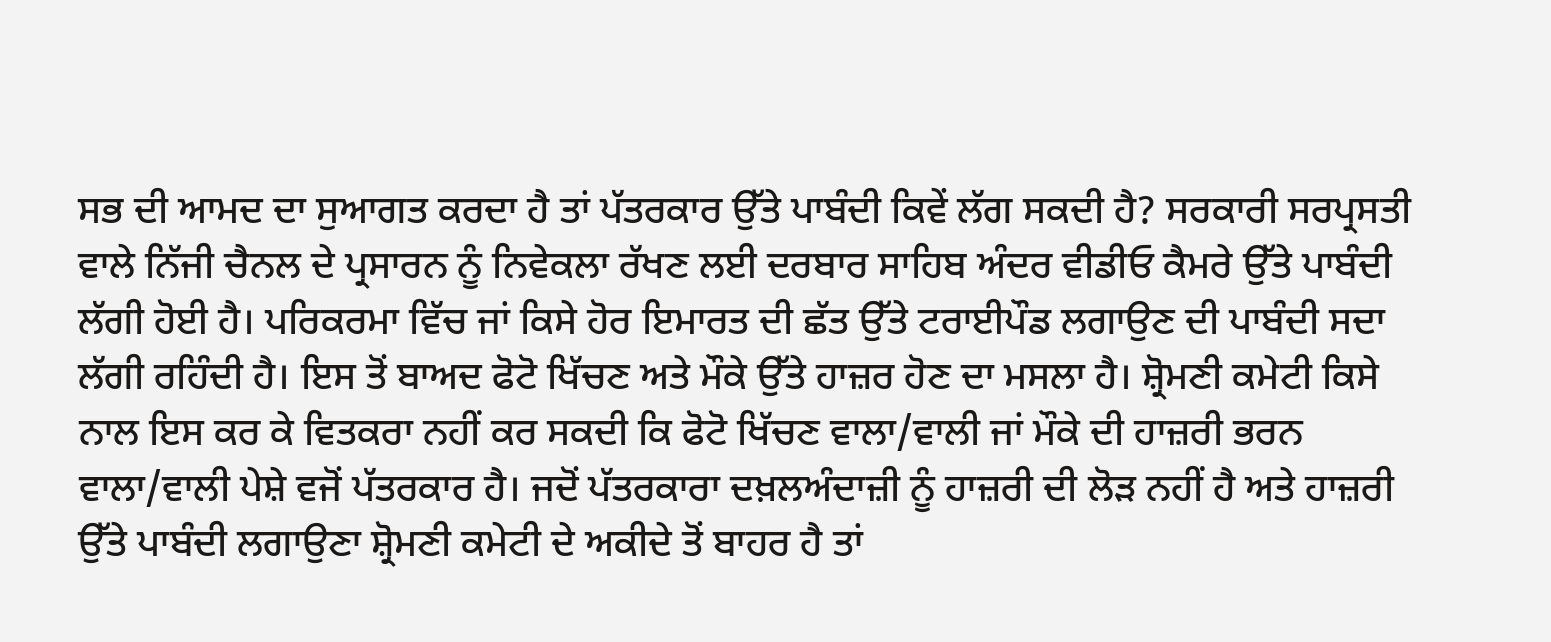ਸਭ ਦੀ ਆਮਦ ਦਾ ਸੁਆਗਤ ਕਰਦਾ ਹੈ ਤਾਂ ਪੱਤਰਕਾਰ ਉੱਤੇ ਪਾਬੰਦੀ ਕਿਵੇਂ ਲੱਗ ਸਕਦੀ ਹੈ? ਸਰਕਾਰੀ ਸਰਪ੍ਰਸਤੀ ਵਾਲੇ ਨਿੱਜੀ ਚੈਨਲ ਦੇ ਪ੍ਰਸਾਰਨ ਨੂੰ ਨਿਵੇਕਲਾ ਰੱਖਣ ਲਈ ਦਰਬਾਰ ਸਾਹਿਬ ਅੰਦਰ ਵੀਡੀਓ ਕੈਮਰੇ ਉੱਤੇ ਪਾਬੰਦੀ ਲੱਗੀ ਹੋਈ ਹੈ। ਪਰਿਕਰਮਾ ਵਿੱਚ ਜਾਂ ਕਿਸੇ ਹੋਰ ਇਮਾਰਤ ਦੀ ਛੱਤ ਉੱਤੇ ਟਰਾਈਪੌਡ ਲਗਾਉਣ ਦੀ ਪਾਬੰਦੀ ਸਦਾ ਲੱਗੀ ਰਹਿੰਦੀ ਹੈ। ਇਸ ਤੋਂ ਬਾਅਦ ਫੋਟੋ ਖਿੱਚਣ ਅਤੇ ਮੌਕੇ ਉੱਤੇ ਹਾਜ਼ਰ ਹੋਣ ਦਾ ਮਸਲਾ ਹੈ। ਸ਼੍ਰੋਮਣੀ ਕਮੇਟੀ ਕਿਸੇ ਨਾਲ ਇਸ ਕਰ ਕੇ ਵਿਤਕਰਾ ਨਹੀਂ ਕਰ ਸਕਦੀ ਕਿ ਫੋਟੋ ਖਿੱਚਣ ਵਾਲਾ/ਵਾਲੀ ਜਾਂ ਮੌਕੇ ਦੀ ਹਾਜ਼ਰੀ ਭਰਨ ਵਾਲਾ/ਵਾਲੀ ਪੇਸ਼ੇ ਵਜੋਂ ਪੱਤਰਕਾਰ ਹੈ। ਜਦੋਂ ਪੱਤਰਕਾਰਾ ਦਖ਼ਲਅੰਦਾਜ਼ੀ ਨੂੰ ਹਾਜ਼ਰੀ ਦੀ ਲੋੜ ਨਹੀਂ ਹੈ ਅਤੇ ਹਾਜ਼ਰੀ ਉੱਤੇ ਪਾਬੰਦੀ ਲਗਾਉਣਾ ਸ਼੍ਰੋਮਣੀ ਕਮੇਟੀ ਦੇ ਅਕੀਦੇ ਤੋਂ ਬਾਹਰ ਹੈ ਤਾਂ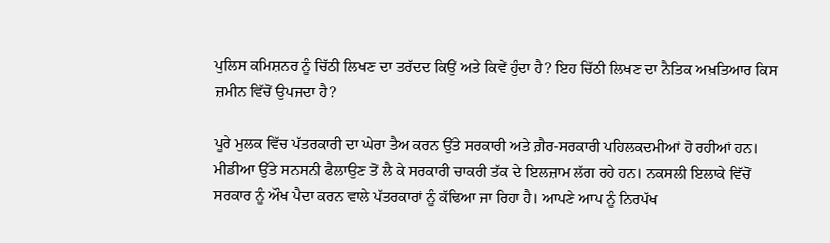ਪੁਲਿਸ ਕਮਿਸ਼ਨਰ ਨੂੰ ਚਿੱਠੀ ਲਿਖਣ ਦਾ ਤਰੱਦਦ ਕਿਉਂ ਅਤੇ ਕਿਵੇਂ ਹੁੰਦਾ ਹੈ? ਇਹ ਚਿੱਠੀ ਲਿਖਣ ਦਾ ਨੈਤਿਕ ਅਖ਼ਤਿਆਰ ਕਿਸ ਜ਼ਮੀਨ ਵਿੱਚੋਂ ਉਪਜਦਾ ਹੈ?

ਪੂਰੇ ਮੁਲਕ ਵਿੱਚ ਪੱਤਰਕਾਰੀ ਦਾ ਘੇਰਾ ਤੈਅ ਕਰਨ ਉੱਤੇ ਸਰਕਾਰੀ ਅਤੇ ਗ਼ੈਰ-ਸਰਕਾਰੀ ਪਹਿਲਕਦਮੀਆਂ ਹੋ ਰਹੀਆਂ ਹਨ। ਮੀਡੀਆ ਉੱਤੇ ਸਨਸਨੀ ਫੈਲਾਉਣ ਤੋਂ ਲੈ ਕੇ ਸਰਕਾਰੀ ਚਾਕਰੀ ਤੱਕ ਦੇ ਇਲਜ਼ਾਮ ਲੱਗ ਰਹੇ ਹਨ। ਨਕਸਲੀ ਇਲਾਕੇ ਵਿੱਚੋਂ ਸਰਕਾਰ ਨੂੰ ਔਖ ਪੈਦਾ ਕਰਨ ਵਾਲੇ ਪੱਤਰਕਾਰਾਂ ਨੂੰ ਕੱਢਿਆ ਜਾ ਰਿਹਾ ਹੈ। ਆਪਣੇ ਆਪ ਨੂੰ ਨਿਰਪੱਖ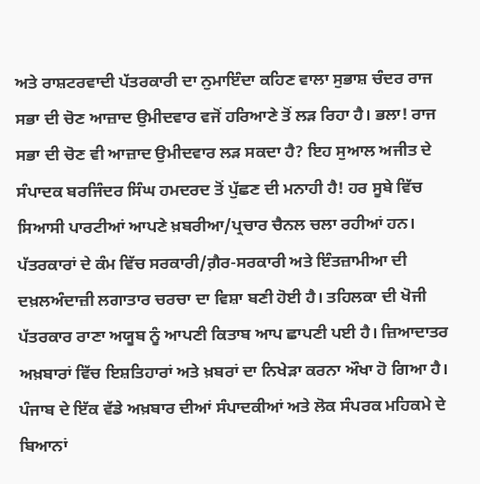ਅਤੇ ਰਾਸ਼ਟਰਵਾਦੀ ਪੱਤਰਕਾਰੀ ਦਾ ਨੁਮਾਇੰਦਾ ਕਹਿਣ ਵਾਲਾ ਸੁਭਾਸ਼ ਚੰਦਰ ਰਾਜ ਸਭਾ ਦੀ ਚੋਣ ਆਜ਼ਾਦ ਉਮੀਦਵਾਰ ਵਜੋਂ ਹਰਿਆਣੇ ਤੋਂ ਲੜ ਰਿਹਾ ਹੈ। ਭਲਾ! ਰਾਜ ਸਭਾ ਦੀ ਚੋਣ ਵੀ ਆਜ਼ਾਦ ਉਮੀਦਵਾਰ ਲੜ ਸਕਦਾ ਹੈ? ਇਹ ਸੁਆਲ ਅਜੀਤ ਦੇ ਸੰਪਾਦਕ ਬਰਜਿੰਦਰ ਸਿੰਘ ਹਮਦਰਦ ਤੋਂ ਪੁੱਛਣ ਦੀ ਮਨਾਹੀ ਹੈ! ਹਰ ਸੂਬੇ ਵਿੱਚ ਸਿਆਸੀ ਪਾਰਟੀਆਂ ਆਪਣੇ ਖ਼ਬਰੀਆ/ਪ੍ਰਚਾਰ ਚੈਨਲ ਚਲਾ ਰਹੀਆਂ ਹਨ। ਪੱਤਰਕਾਰਾਂ ਦੇ ਕੰਮ ਵਿੱਚ ਸਰਕਾਰੀ/ਗ਼ੈਰ-ਸਰਕਾਰੀ ਅਤੇ ਇੰਤਜ਼ਾਮੀਆ ਦੀ ਦਖ਼ਲਅੰਦਾਜ਼ੀ ਲਗਾਤਾਰ ਚਰਚਾ ਦਾ ਵਿਸ਼ਾ ਬਣੀ ਹੋਈ ਹੈ। ਤਹਿਲਕਾ ਦੀ ਖੋਜੀ ਪੱਤਰਕਾਰ ਰਾਣਾ ਅਯੂਬ ਨੂੰ ਆਪਣੀ ਕਿਤਾਬ ਆਪ ਛਾਪਣੀ ਪਈ ਹੈ। ਜ਼ਿਆਦਾਤਰ ਅਖ਼ਬਾਰਾਂ ਵਿੱਚ ਇਸ਼ਤਿਹਾਰਾਂ ਅਤੇ ਖ਼ਬਰਾਂ ਦਾ ਨਿਖੇੜਾ ਕਰਨਾ ਔਖਾ ਹੋ ਗਿਆ ਹੈ। ਪੰਜਾਬ ਦੇ ਇੱਕ ਵੱਡੇ ਅਖ਼ਬਾਰ ਦੀਆਂ ਸੰਪਾਦਕੀਆਂ ਅਤੇ ਲੋਕ ਸੰਪਰਕ ਮਹਿਕਮੇ ਦੇ ਬਿਆਨਾਂ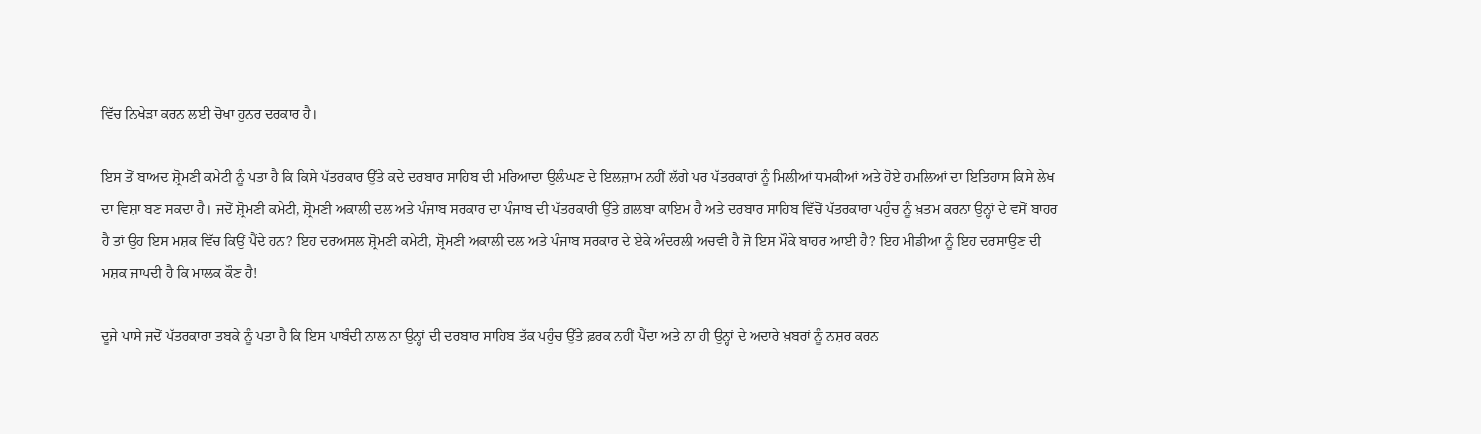ਵਿੱਚ ਨਿਖੇੜਾ ਕਰਨ ਲਈ ਚੋਖਾ ਹੁਨਰ ਦਰਕਾਰ ਹੈ।

ਇਸ ਤੋਂ ਬਾਅਦ ਸ਼੍ਰੋਮਣੀ ਕਮੇਟੀ ਨੂੰ ਪਤਾ ਹੈ ਕਿ ਕਿਸੇ ਪੱਤਰਕਾਰ ਉੱਤੇ ਕਦੇ ਦਰਬਾਰ ਸਾਹਿਬ ਦੀ ਮਰਿਆਦਾ ਉਲੰਘਣ ਦੇ ਇਲਜ਼ਾਮ ਨਹੀਂ ਲੱਗੇ ਪਰ ਪੱਤਰਕਾਰਾਂ ਨੂੰ ਮਿਲੀਆਂ ਧਮਕੀਆਂ ਅਤੇ ਹੋਏ ਹਮਲਿਆਂ ਦਾ ਇਤਿਹਾਸ ਕਿਸੇ ਲੇਖ ਦਾ ਵਿਸ਼ਾ ਬਣ ਸਕਦਾ ਹੈ। ਜਦੋਂ ਸ਼੍ਰੋਮਣੀ ਕਮੇਟੀ, ਸ਼੍ਰੋਮਣੀ ਅਕਾਲੀ ਦਲ ਅਤੇ ਪੰਜਾਬ ਸਰਕਾਰ ਦਾ ਪੰਜਾਬ ਦੀ ਪੱਤਰਕਾਰੀ ਉੱਤੇ ਗ਼ਲਬਾ ਕਾਇਮ ਹੈ ਅਤੇ ਦਰਬਾਰ ਸਾਹਿਬ ਵਿੱਚੋਂ ਪੱਤਰਕਾਰਾ ਪਹੁੰਚ ਨੂੰ ਖ਼ਤਮ ਕਰਨਾ ਉਨ੍ਹਾਂ ਦੇ ਵਸੋਂ ਬਾਹਰ ਹੈ ਤਾਂ ਉਹ ਇਸ ਮਸ਼ਕ ਵਿੱਚ ਕਿਉਂ ਪੈਂਦੇ ਹਨ? ਇਹ ਦਰਅਸਲ ਸ਼੍ਰੋਮਣੀ ਕਮੇਟੀ, ਸ਼੍ਰੋਮਣੀ ਅਕਾਲੀ ਦਲ ਅਤੇ ਪੰਜਾਬ ਸਰਕਾਰ ਦੇ ਏਕੇ ਅੰਦਰਲੀ ਅਚਵੀ ਹੈ ਜੋ ਇਸ ਮੌਕੇ ਬਾਹਰ ਆਈ ਹੈ? ਇਹ ਮੀਡੀਆ ਨੂੰ ਇਹ ਦਰਸਾਉਣ ਦੀ ਮਸ਼ਕ ਜਾਪਦੀ ਹੈ ਕਿ ਮਾਲਕ ਕੌਣ ਹੈ!

ਦੂਜੇ ਪਾਸੇ ਜਦੋਂ ਪੱਤਰਕਾਰਾ ਤਬਕੇ ਨੂੰ ਪਤਾ ਹੈ ਕਿ ਇਸ ਪਾਬੰਦੀ ਨਾਲ ਨਾ ਉਨ੍ਹਾਂ ਦੀ ਦਰਬਾਰ ਸਾਹਿਬ ਤੱਕ ਪਹੁੰਚ ਉੱਤੇ ਫ਼ਰਕ ਨਹੀਂ ਪੈਂਦਾ ਅਤੇ ਨਾ ਹੀ ਉਨ੍ਹਾਂ ਦੇ ਅਦਾਰੇ ਖ਼ਬਰਾਂ ਨੂੰ ਨਸ਼ਰ ਕਰਨ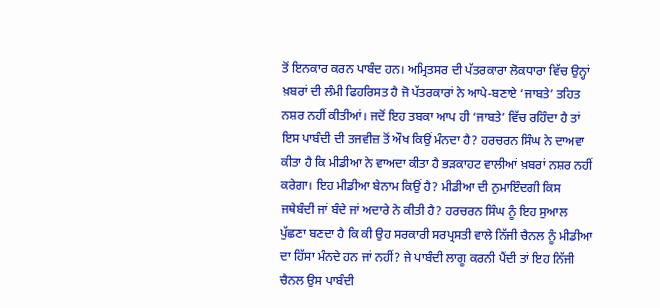ਤੋਂ ਇਨਕਾਰ ਕਰਨ ਪਾਬੰਦ ਹਨ। ਅਮ੍ਰਿਤਸਰ ਦੀ ਪੱਤਰਕਾਰਾ ਲੋਕਧਾਰਾ ਵਿੱਚ ਉਨ੍ਹਾਂ ਖ਼ਬਰਾਂ ਦੀ ਲੰਮੀ ਫਿਹਰਿਸਤ ਹੈ ਜੋ ਪੱਤਰਕਾਰਾਂ ਨੇ ਆਪੇ-ਬਣਾਏ ‘ਜਾਬਤੇ’ ਤਹਿਤ ਨਸ਼ਰ ਨਹੀਂ ਕੀਤੀਆਂ। ਜਦੋਂ ਇਹ ਤਬਕਾ ਆਪ ਹੀ ‘ਜਾਬਤੇ’ ਵਿੱਚ ਰਹਿੰਦਾ ਹੈ ਤਾਂ ਇਸ ਪਾਬੰਦੀ ਦੀ ਤਜਵੀਜ਼ ਤੋਂ ਔਖ ਕਿਉਂ ਮੰਨਦਾ ਹੈ? ਹਰਚਰਨ ਸਿੰਘ ਨੇ ਦਾਅਵਾ ਕੀਤਾ ਹੈ ਕਿ ਮੀਡੀਆ ਨੇ ਵਾਅਦਾ ਕੀਤਾ ਹੈ ਭੜਕਾਹਟ ਵਾਲੀਆਂ ਖ਼ਬਰਾਂ ਨਸ਼ਰ ਨਹੀਂ ਕਰੇਗਾ। ਇਹ ਮੀਡੀਆ ਬੇਨਾਮ ਕਿਉਂ ਹੈ? ਮੀਡੀਆ ਦੀ ਨੁਮਾਇੰਦਗੀ ਕਿਸ ਜਥੇਬੰਦੀ ਜਾਂ ਬੰਦੇ ਜਾਂ ਅਦਾਰੇ ਨੇ ਕੀਤੀ ਹੈ? ਹਰਚਰਨ ਸਿੰਘ ਨੂੰ ਇਹ ਸੁਆਲ ਪੁੱਛਣਾ ਬਣਦਾ ਹੈ ਕਿ ਕੀ ਉਹ ਸਰਕਾਰੀ ਸਰਪ੍ਰਸਤੀ ਵਾਲੇ ਨਿੱਜੀ ਚੈਨਲ ਨੂੰ ਮੀਡੀਆ ਦਾ ਹਿੱਸਾ ਮੰਨਦੇ ਹਨ ਜਾਂ ਨਹੀਂ? ਜੇ ਪਾਬੰਦੀ ਲਾਗੂ ਕਰਨੀ ਪੈਂਦੀ ਤਾਂ ਇਹ ਨਿੱਜੀ ਚੈਨਲ ਉਸ ਪਾਬੰਦੀ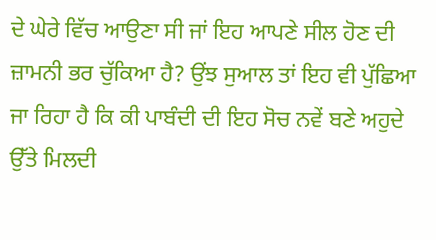ਦੇ ਘੇਰੇ ਵਿੱਚ ਆਉਣਾ ਸੀ ਜਾਂ ਇਹ ਆਪਣੇ ਸੀਲ ਹੋਣ ਦੀ ਜ਼ਾਮਨੀ ਭਰ ਚੁੱਕਿਆ ਹੈ? ਉਂਝ ਸੁਆਲ ਤਾਂ ਇਹ ਵੀ ਪੁੱਛਿਆ ਜਾ ਰਿਹਾ ਹੈ ਕਿ ਕੀ ਪਾਬੰਦੀ ਦੀ ਇਹ ਸੋਚ ਨਵੇਂ ਬਣੇ ਅਹੁਦੇ ਉੱਤੇ ਮਿਲਦੀ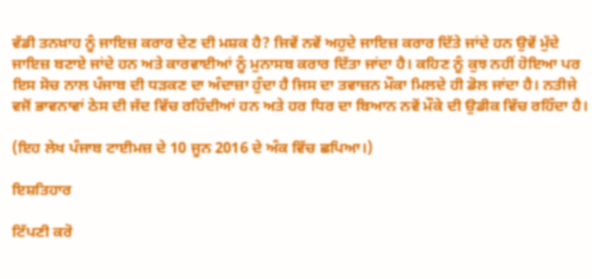ਵੱਡੀ ਤਨਖ਼ਾਹ ਨੂੰ ਜਾਇਜ਼ ਕਰਾਰ ਦੇਣ ਦੀ ਮਸ਼ਕ ਹੈ? ਜਿਵੇਂ ਨਵੇਂ ਅਹੁਦੇ ਜਾਇਜ਼ ਕਰਾਰ ਦਿੱਤੇ ਜਾਂਦੇ ਹਨ ਉਵੇਂ ਮੁੱਦੇ ਜਾਇਜ਼ ਬਣਾਏ ਜਾਂਦੇ ਹਨ ਅਤੇ ਕਾਰਵਾਈਆਂ ਨੂੰ ਮੁਨਾਸਬ ਕਰਾਰ ਦਿੱਤਾ ਜਾਂਦਾ ਹੈ। ਕਹਿਣ ਨੂੰ ਕੁਝ ਨਹੀਂ ਹੋਇਆ ਪਰ ਇਸ ਸੋਚ ਨਾਲ ਪੰਜਾਬ ਦੀ ਧੜਕਣ ਦਾ ਅੰਦਾਜ਼ਾ ਹੁੰਦਾ ਹੈ ਜਿਸ ਦਾ ਤਵਾਜ਼ਨ ਮੌਕਾ ਮਿਲਦੇ ਹੀ ਡੋਲ ਜਾਂਦਾ ਹੈ। ਨਤੀਜੇ ਵਜੋਂ ਭਾਵਨਾਵਾਂ ਠੇਸ ਦੀ ਜੱਦ ਵਿੱਚ ਰਹਿੰਦੀਆਂ ਹਨ ਅਤੇ ਹਰ ਧਿਰ ਦਾ ਬਿਆਨ ਨਵੇਂ ਮੌਕੇ ਦੀ ਉਡੀਕ ਵਿੱਚ ਰਹਿੰਦਾ ਹੈ।

(ਇਹ ਲੇਖ ਪੰਜਾਬ ਟਾਈਮਜ਼ ਦੇ 10 ਜੂਨ 2016 ਦੇ ਅੰਕ ਵਿੱਚ ਛਪਿਆ।)

ਇਸ਼ਤਿਹਾਰ

ਟਿੱਪਣੀ ਕਰੋ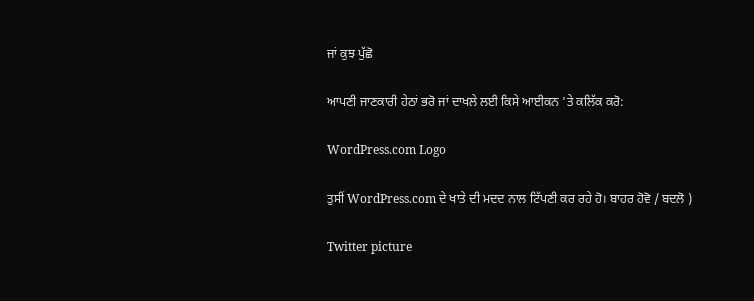ਜਾਂ ਕੁਝ ਪੁੱਛੋ

ਆਪਣੀ ਜਾਣਕਾਰੀ ਹੇਠਾਂ ਭਰੋ ਜਾਂ ਦਾਖਲੇ ਲਈ ਕਿਸੇ ਆਈਕਨ 'ਤੇ ਕਲਿੱਕ ਕਰੋ:

WordPress.com Logo

ਤੁਸੀਂ WordPress.com ਦੇ ਖਾਤੇ ਦੀ ਮਦਦ ਨਾਲ ਟਿੱਪਣੀ ਕਰ ਰਹੇ ਹੋ। ਬਾਹਰ ਹੋਵੋ / ਬਦਲੋ )

Twitter picture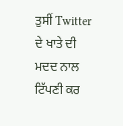ਤੁਸੀਂ Twitter ਦੇ ਖਾਤੇ ਦੀ ਮਦਦ ਨਾਲ ਟਿੱਪਣੀ ਕਰ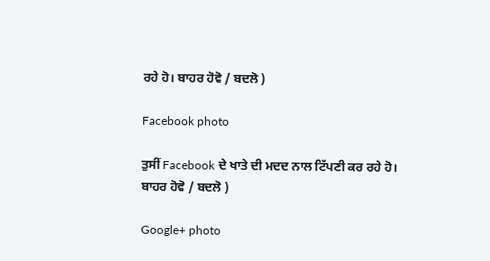ਰਹੇ ਹੋ। ਬਾਹਰ ਹੋਵੋ / ਬਦਲੋ )

Facebook photo

ਤੁਸੀਂ Facebook ਦੇ ਖਾਤੇ ਦੀ ਮਦਦ ਨਾਲ ਟਿੱਪਣੀ ਕਰ ਰਹੇ ਹੋ। ਬਾਹਰ ਹੋਵੋ / ਬਦਲੋ )

Google+ photo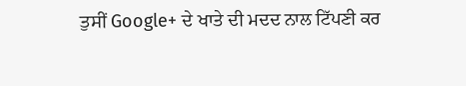ਤੁਸੀਂ Google+ ਦੇ ਖਾਤੇ ਦੀ ਮਦਦ ਨਾਲ ਟਿੱਪਣੀ ਕਰ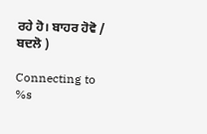ਰਹੇ ਹੋ। ਬਾਹਰ ਹੋਵੋ / ਬਦਲੋ )

Connecting to %s